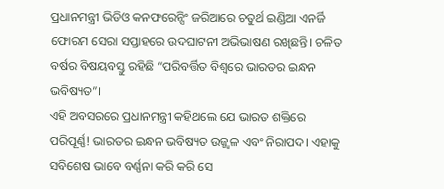ପ୍ରଧାନମନ୍ତ୍ରୀ ଭିଡିଓ କନଫରେନ୍ସିଂ ଜରିଆରେ ଚତୁର୍ଥ ଇଣ୍ଡିଆ ଏନର୍ଜି ଫୋରମ ସେରା ସପ୍ତାହରେ ଉଦଘାଟନୀ ଅଭିଭାଷଣ ରଖିଛନ୍ତି। ଚଳିତ ବର୍ଷର ବିଷୟବସ୍ତୁ ରହିଛି “ପରିବର୍ତ୍ତିତ ବିଶ୍ୱରେ ଭାରତର ଇନ୍ଧନ ଭବିଷ୍ୟତ”।
ଏହି ଅବସରରେ ପ୍ରଧାନମନ୍ତ୍ରୀ କହିଥଲେ ଯେ ଭାରତ ଶକ୍ତିରେ ପରିପୂର୍ଣ୍ଣ! ଭାରତର ଇନ୍ଧନ ଭବିଷ୍ୟତ ଉଜ୍ଜ୍ୱଳ ଏବଂ ନିରାପଦ। ଏହାକୁ ସବିଶେଷ ଭାବେ ବର୍ଣ୍ଣନା କରି କରି ସେ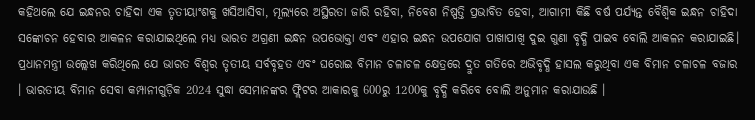କହିଥଲେ ଯେ ଇନ୍ଧନର ଚାହିଦା ଏକ ତୃତୀୟାଂଶକୁ ଖସିଆସିବା, ମୂଲ୍ୟରେ ଅସ୍ଥିରତା ଜାରି ରହିବା, ନିବେଶ ନିଷ୍ପତ୍ତି ପ୍ରଭାବିତ ହେବା, ଆଗାମୀ କିଛି ବର୍ଷ ପର୍ଯ୍ୟନ୍ତ ବୈଶ୍ୱିକ ଇନ୍ଧନ ଚାହିଦା ସଙ୍କୋଚନ ହେବାର ଆକଳନ କରାଯାଇଥିଲେ ମଧ୍ୟ ଭାରତ ଅଗ୍ରଣୀ ଇନ୍ଧନ ଉପଭୋକ୍ତା ଏବଂ ଏହାର ଇନ୍ଧନ ଉପଯୋଗ ପାଖାପାଖି ଦୁଇ ଗୁଣା ବୃଦ୍ଧି ପାଇବ ବୋଲି ଆକଳନ କରାଯାଇଛି।
ପ୍ରଧାନମନ୍ତ୍ରୀ ଉଲ୍ଲେଖ କରିଥିଲେ ଯେ ଭାରତ ବିଶ୍ୱର ତୃତୀୟ ସର୍ବବୃହତ ଏବଂ ଘରୋଇ ବିମାନ ଚଳାଚଳ କ୍ଷେତ୍ରରେ ଦ୍ରୁତ ଗତିରେ ଅଭିବୃଦ୍ଧି ହାସଲ କରୁଥିବା ଏକ ବିମାନ ଚଳାଚଳ ବଜାର । ଭାରତୀୟ ବିମାନ ସେବା କମ୍ପାନୀଗୁଡ଼ିକ 2024 ସୁଦ୍ଧା ସେମାନଙ୍କର ଫ୍ଲିଟର ଆକାରକୁ 600ରୁ 1200କୁ ବୃଦ୍ଧି କରିବେ ବୋଲି ଅନୁମାନ କରାଯାଉଛି ।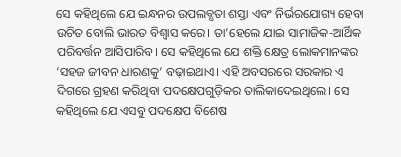ସେ କହିଥିଲେ ଯେ ଇନ୍ଧନର ଉପଲବ୍ଧତା ଶସ୍ତା ଏବଂ ନିର୍ଭରଯୋଗ୍ୟ ହେବା ଉଚିତ ବୋଲି ଭାରତ ବିଶ୍ୱାସ କରେ। ତା’ହେଲେ ଯାଇ ସାମାଜିକ-ଆର୍ଥିକ ପରିବର୍ତ୍ତନ ଆସିପାରିବ। ସେ କହିଥିଲେ ଯେ ଶକ୍ତି କ୍ଷେତ୍ର ଲୋକମାନଙ୍କର ‘ସହଜ ଜୀବନ ଧାରଣକୁ’ ବଢ଼ାଇଥାଏ। ଏହି ଅବସରରେ ସରକାର ଏ ଦିଗରେ ଗ୍ରହଣ କରିଥିବା ପଦକ୍ଷେପଗୁଡ଼ିକର ତାଲିକାଦେଇଥିଲେ। ସେ କହିଥିଲେ ଯେ ଏସବୁ ପଦକ୍ଷେପ ବିଶେଷ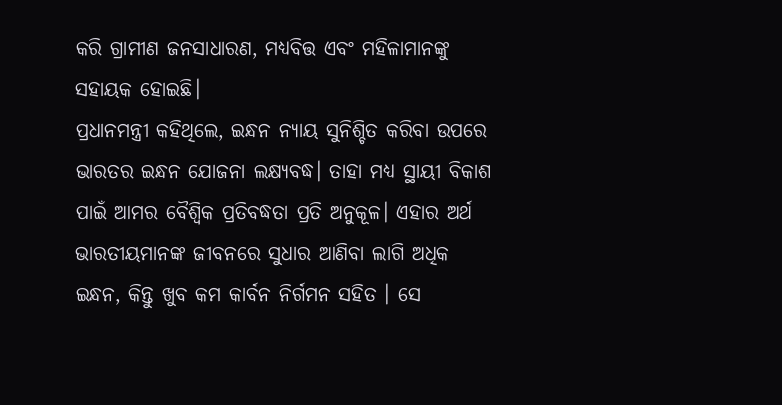କରି ଗ୍ରାମୀଣ ଜନସାଧାରଣ, ମଧ୍ୟବିତ୍ତ ଏବଂ ମହିଳାମାନଙ୍କୁ ସହାୟକ ହୋଇଛି।
ପ୍ରଧାନମନ୍ତ୍ରୀ କହିଥିଲେ, ଇନ୍ଧନ ନ୍ୟାୟ ସୁନିଶ୍ଚିତ କରିବା ଉପରେ ଭାରତର ଇନ୍ଧନ ଯୋଜନା ଲକ୍ଷ୍ୟବଦ୍ଧ। ତାହା ମଧ୍ୟ ସ୍ଥାୟୀ ବିକାଶ ପାଇଁ ଆମର ବୈଶ୍ୱିକ ପ୍ରତିବଦ୍ଧତା ପ୍ରତି ଅନୁକୂଳ। ଏହାର ଅର୍ଥ ଭାରତୀୟମାନଙ୍କ ଜୀବନରେ ସୁଧାର ଆଣିବା ଲାଗି ଅଧିକ ଇନ୍ଧନ, କିନ୍ତୁ ଖୁବ କମ କାର୍ବନ ନିର୍ଗମନ ସହିତ । ସେ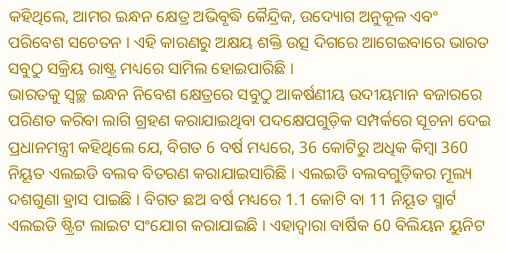କହିଥିଲେ, ଆମର ଇନ୍ଧନ କ୍ଷେତ୍ର ଅଭିବୃଦ୍ଧି କୈନ୍ଦ୍ରିକ, ଉଦ୍ୟୋଗ ଅନୁକୂଳ ଏବଂ ପରିବେଶ ସଚେତନ । ଏହି କାରଣରୁ ଅକ୍ଷୟ ଶକ୍ତି ଉତ୍ସ ଦିଗରେ ଆଗେଇବାରେ ଭାରତ ସବୁଠୁ ସକ୍ରିୟ ରାଷ୍ଟ୍ର ମଧ୍ୟରେ ସାମିଲ ହୋଇପାରିଛି ।
ଭାରତକୁ ସ୍ୱଚ୍ଛ ଇନ୍ଧନ ନିବେଶ କ୍ଷେତ୍ରରେ ସବୁଠୁ ଆକର୍ଷଣୀୟ ଉଦୀୟମାନ ବଜାରରେ ପରିଣତ କରିବା ଲାଗି ଗ୍ରହଣ କରାଯାଇଥିବା ପଦକ୍ଷେପଗୁଡ଼ିକ ସମ୍ପର୍କରେ ସୂଚନା ଦେଇ ପ୍ରଧାନମନ୍ତ୍ରୀ କହିଥିଲେ ଯେ, ବିଗତ 6 ବର୍ଷ ମଧ୍ୟରେ, 36 କୋଟିରୁ ଅଧିକ କିମ୍ବା 360 ନିୟୂତ ଏଲଇଡି ବଲବ ବିତରଣ କରାଯାଇସାରିଛି । ଏଲଇଡି ବଲବଗୁଡ଼ିକର ମୂଲ୍ୟ ଦଶଗୁଣା ହ୍ରାସ ପାଇଛି । ବିଗତ ଛଅ ବର୍ଷ ମଧ୍ୟରେ 1.1 କୋଟି ବା 11 ନିୟୂତ ସ୍ମାର୍ଟ ଏଲଇଡି ଷ୍ଟ୍ରିଟ ଲାଇଟ ସଂଯୋଗ କରାଯାଇଛି । ଏହାଦ୍ୱାରା ବାର୍ଷିକ 60 ବିଲିୟନ ୟୁନିଟ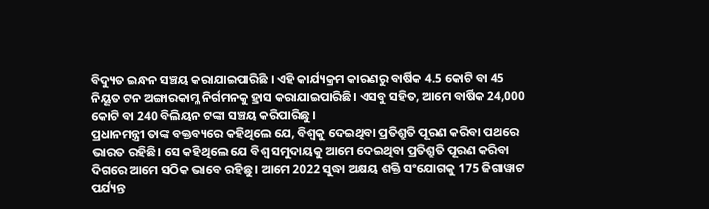ବିଦ୍ୟୁତ ଇନ୍ଧନ ସଞ୍ଚୟ କରାଯାଇପାରିଛି । ଏହି କାର୍ଯ୍ୟକ୍ରମ କାରଣରୁ ବାର୍ଷିକ 4.5 କୋଟି ବା 45 ନିୟୂତ ଟନ ଅଙ୍ଗାରକାମ୍ଳ ନିର୍ଗମନକୁ ହ୍ରାସ କରାଯାଇପାରିଛି। ଏସବୁ ସହିତ, ଆମେ ବାର୍ଷିକ 24,000 କୋଟି ବା 240 ବିଲିୟନ ଟଙ୍କା ସଞ୍ଚୟ କରିପାରିଛୁ ।
ପ୍ରଧାନମନ୍ତ୍ରୀ ତାଙ୍କ ବକ୍ତବ୍ୟରେ କହିଥିଲେ ଯେ, ବିଶ୍ୱକୁ ଦେଇଥିବା ପ୍ରତିଶ୍ରୁତି ପୂରଣ କରିବା ପଥରେ ଭାରତ ରହିଛି। ସେ କହିଥିଲେ ଯେ ବିଶ୍ୱ ସମୁଦାୟକୁ ଆମେ ଦେଇଥିବା ପ୍ରତିଶ୍ରୁତି ପୂରଣ କରିବା ଦିଗରେ ଆମେ ସଠିକ ଭାବେ ରହିଛୁ । ଆମେ 2022 ସୁଦ୍ଧା ଅକ୍ଷୟ ଶକ୍ତି ସଂଯୋଗକୁ 175 ଜିଗାୱାଟ ପର୍ଯ୍ୟନ୍ତ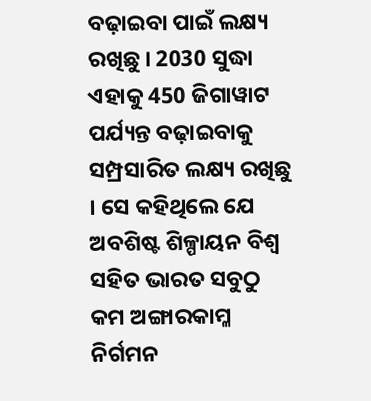ବଢ଼ାଇବା ପାଇଁ ଲକ୍ଷ୍ୟ ରଖିଛୁ । 2030 ସୁଦ୍ଧା ଏହାକୁ 450 ଜିଗାୱାଟ ପର୍ଯ୍ୟନ୍ତ ବଢ଼ାଇବାକୁ ସମ୍ପ୍ରସାରିତ ଲକ୍ଷ୍ୟ ରଖିଛୁ । ସେ କହିଥିଲେ ଯେ ଅବଶିଷ୍ଟ ଶିଳ୍ପାୟନ ବିଶ୍ୱ ସହିତ ଭାରତ ସବୁଠୁ କମ ଅଙ୍ଗାରକାମ୍ଳ ନିର୍ଗମନ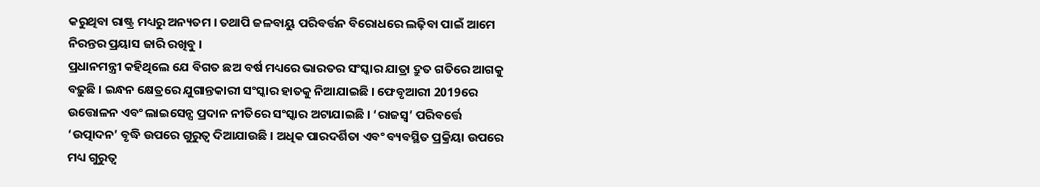କରୁଥିବା ରାଷ୍ଟ୍ର ମଧ୍ୟରୁ ଅନ୍ୟତମ । ତଥାପି ଜଳବାୟୁ ପରିବର୍ତ୍ତନ ବିରୋଧରେ ଲଢ଼ିବା ପାଇଁ ଆମେ ନିରନ୍ତର ପ୍ରୟାସ ଜାରି ରଖିବୁ ।
ପ୍ରଧାନମନ୍ତ୍ରୀ କହିଥିଲେ ଯେ ବିଗତ ଛଅ ବର୍ଷ ମଧ୍ୟରେ ଭାରତର ସଂସ୍କାର ଯାତ୍ରା ଦ୍ରୁତ ଗତିରେ ଆଗକୁ ବଢ଼ୁଛି । ଇନ୍ଧନ କ୍ଷେତ୍ରରେ ଯୁଗାନ୍ତକାରୀ ସଂସ୍କାର ହାତକୁ ନିଆଯାଇଛି । ଫେବୃଆରୀ 2019ରେ ଉତ୍ତୋଳନ ଏବଂ ଲାଇସେନ୍ସ ପ୍ରଦାନ ନୀତିରେ ସଂସ୍କାର ଅଟାଯାଇଛି । ‘ରାଜସ୍ୱ’ ପରିବର୍ତ୍ତେ ‘ଉତ୍ପାଦନ’ ବୃଦ୍ଧି ଉପରେ ଗୁରୁତ୍ୱ ଦିଆଯାଉଛି । ଅଧିକ ପାରଦର୍ଶିତା ଏବଂ ବ୍ୟବସ୍ଥିତ ପ୍ରକ୍ରିୟା ଉପରେ ମଧ୍ୟ ଗୁରୁତ୍ୱ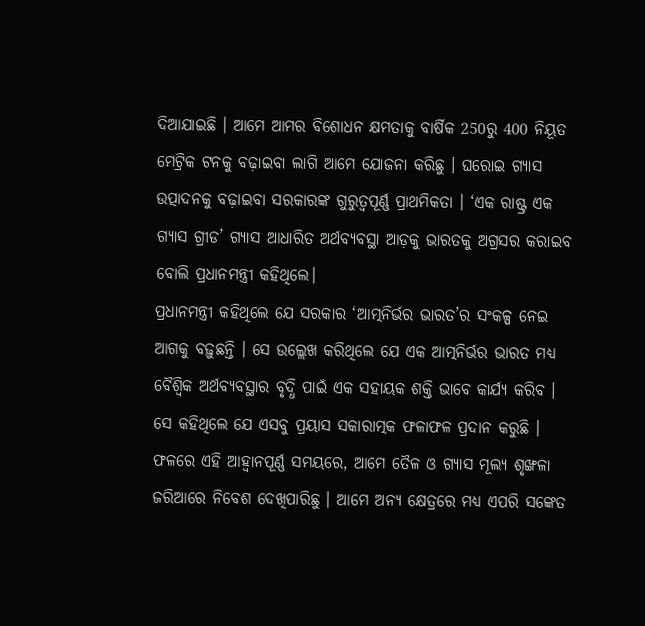ଦିଆଯାଇଛି । ଆମେ ଆମର ବିଶୋଧନ କ୍ଷମତାକୁ ବାର୍ଷିକ 250ରୁ 400 ନିୟୂତ ମେଟ୍ରିକ ଟନକୁ ବଢ଼ାଇବା ଲାଗି ଆମେ ଯୋଜନା କରିଛୁ । ଘରୋଇ ଗ୍ୟାସ ଉତ୍ପାଦନକୁ ବଢ଼ାଇବା ସରକାରଙ୍କ ଗୁରୁତ୍ୱପୂର୍ଣ୍ଣ ପ୍ରାଥମିକତା । ‘ଏକ ରାଷ୍ଟ୍ର ଏକ ଗ୍ୟାସ ଗ୍ରୀଡ’ ଗ୍ୟାସ ଆଧାରିତ ଅର୍ଥବ୍ୟବସ୍ଥା ଆଡ଼କୁ ଭାରତକୁ ଅଗ୍ରସର କରାଇବ ବୋଲି ପ୍ରଧାନମନ୍ତ୍ରୀ କହିଥିଲେ।
ପ୍ରଧାନମନ୍ତ୍ରୀ କହିଥିଲେ ଯେ ସରକାର ‘ଆତ୍ମନିର୍ଭର ଭାରତ’ର ସଂକଳ୍ପ ନେଇ ଆଗକୁ ବଢ଼ୁଛନ୍ତି । ସେ ଉଲ୍ଲେଖ କରିଥିଲେ ଯେ ଏକ ଆତ୍ମନିର୍ଭର ଭାରତ ମଧ୍ୟ ବୈଶ୍ୱିକ ଅର୍ଥବ୍ୟବସ୍ଥାର ବୃଦ୍ଧି ପାଇଁ ଏକ ସହାୟକ ଶକ୍ତି ଭାବେ କାର୍ଯ୍ୟ କରିବ । ସେ କହିଥିଲେ ଯେ ଏସବୁ ପ୍ରୟାସ ସକାରାତ୍ମକ ଫଳାଫଳ ପ୍ରଦାନ କରୁଛି । ଫଳରେ ଏହି ଆହ୍ୱାନପୂର୍ଣ୍ଣ ସମୟରେ, ଆମେ ତୈଳ ଓ ଗ୍ୟାସ ମୂଲ୍ୟ ଶୃଙ୍ଖଳା ଜରିଆରେ ନିବେଶ ଦେଖିପାରିଛୁ । ଆମେ ଅନ୍ୟ କ୍ଷେତ୍ରରେ ମଧ୍ୟ ଏପରି ସଙ୍କେତ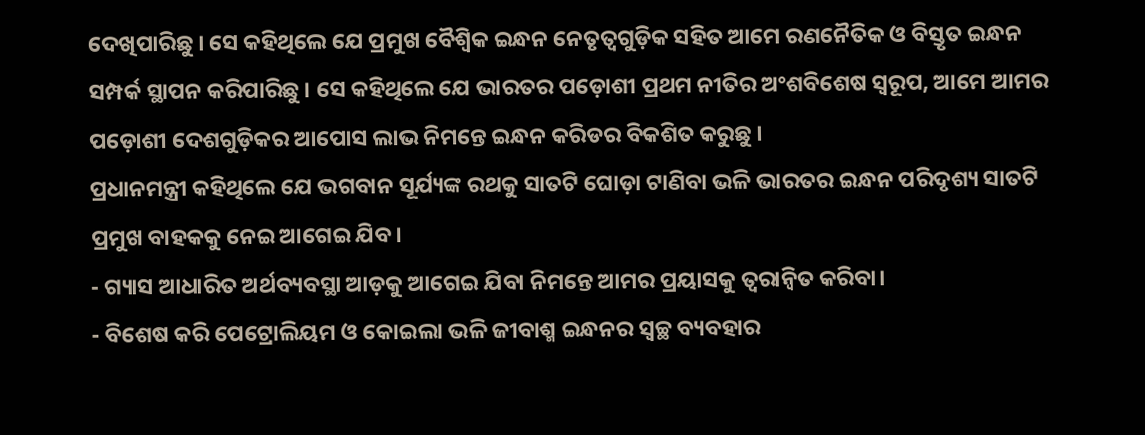ଦେଖିପାରିଛୁ । ସେ କହିଥିଲେ ଯେ ପ୍ରମୁଖ ବୈଶ୍ୱିକ ଇନ୍ଧନ ନେତୃତ୍ୱଗୁଡ଼ିକ ସହିତ ଆମେ ରଣନୈତିକ ଓ ବିସ୍ତୃତ ଇନ୍ଧନ ସମ୍ପର୍କ ସ୍ଥାପନ କରିପାରିଛୁ । ସେ କହିଥିଲେ ଯେ ଭାରତର ପଡ଼ୋଶୀ ପ୍ରଥମ ନୀତିର ଅଂଶବିଶେଷ ସ୍ୱରୂପ, ଆମେ ଆମର ପଡ଼ୋଶୀ ଦେଶଗୁଡ଼ିକର ଆପୋସ ଲାଭ ନିମନ୍ତେ ଇନ୍ଧନ କରିଡର ବିକଶିତ କରୁଛୁ ।
ପ୍ରଧାନମନ୍ତ୍ରୀ କହିଥିଲେ ଯେ ଭଗବାନ ସୂର୍ଯ୍ୟଙ୍କ ରଥକୁ ସାତଟି ଘୋଡ଼ା ଟାଣିବା ଭଳି ଭାରତର ଇନ୍ଧନ ପରିଦୃଶ୍ୟ ସାତଟି ପ୍ରମୁଖ ବାହକକୁ ନେଇ ଆଗେଇ ଯିବ।
- ଗ୍ୟାସ ଆଧାରିତ ଅର୍ଥବ୍ୟବସ୍ଥା ଆଡ଼କୁ ଆଗେଇ ଯିବା ନିମନ୍ତେ ଆମର ପ୍ରୟାସକୁ ତ୍ୱରାନ୍ୱିତ କରିବା।
- ବିଶେଷ କରି ପେଟ୍ରୋଲିୟମ ଓ କୋଇଲା ଭଳି ଜୀବାଶ୍ମ ଇନ୍ଧନର ସ୍ୱଚ୍ଛ ବ୍ୟବହାର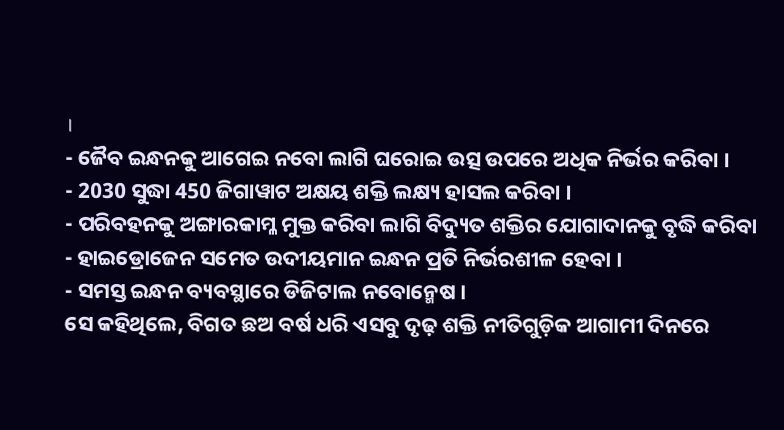।
- ଜୈବ ଇନ୍ଧନକୁ ଆଗେଇ ନବୋ ଲାଗି ଘରୋଇ ଉତ୍ସ ଉପରେ ଅଧିକ ନିର୍ଭର କରିବା ।
- 2030 ସୁଦ୍ଧା 450 ଜିଗାୱାଟ ଅକ୍ଷୟ ଶକ୍ତି ଲକ୍ଷ୍ୟ ହାସଲ କରିବା ।
- ପରିବହନକୁ ଅଙ୍ଗାରକାମ୍ଳ ମୁକ୍ତ କରିବା ଲାଗି ବିଦ୍ୟୁତ ଶକ୍ତିର ଯୋଗାଦାନକୁ ବୃଦ୍ଧି କରିବା
- ହାଇଡ୍ରୋଜେନ ସମେତ ଉଦୀୟମାନ ଇନ୍ଧନ ପ୍ରତି ନିର୍ଭରଶୀଳ ହେବା ।
- ସମସ୍ତ ଇନ୍ଧନ ବ୍ୟବସ୍ଥାରେ ଡିଜିଟାଲ ନବୋନ୍ମେଷ ।
ସେ କହିଥିଲେ, ବିଗତ ଛଅ ବର୍ଷ ଧରି ଏସବୁ ଦୃଢ଼ ଶକ୍ତି ନୀତିଗୁଡ଼ିକ ଆଗାମୀ ଦିନରେ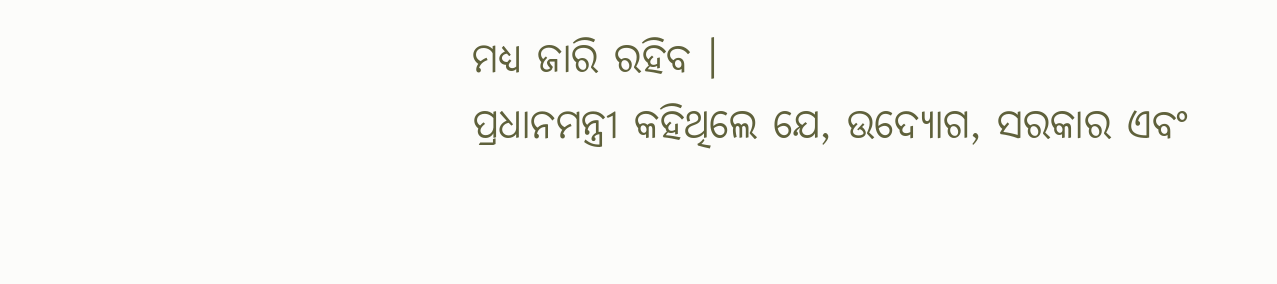ମଧ୍ୟ ଜାରି ରହିବ ।
ପ୍ରଧାନମନ୍ତ୍ରୀ କହିଥିଲେ ଯେ, ଉଦ୍ୟୋଗ, ସରକାର ଏବଂ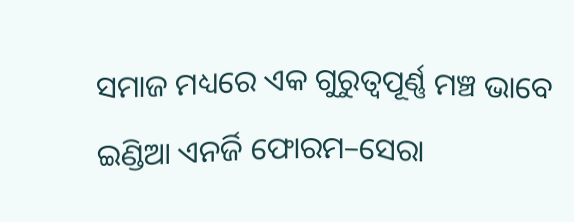ସମାଜ ମଧ୍ୟରେ ଏକ ଗୁରୁତ୍ୱପୂର୍ଣ୍ଣ ମଞ୍ଚ ଭାବେ ଇଣ୍ଡିଆ ଏନର୍ଜି ଫୋରମ–ସେରା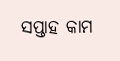ସପ୍ତାହ କାମ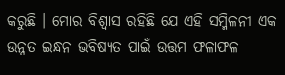କରୁଛି । ମୋର ବିଶ୍ୱାସ ରହିଛି ଯେ ଏହି ସମ୍ମିଳନୀ ଏକ ଉନ୍ନତ ଇନ୍ଧନ ଭବିଷ୍ୟତ ପାଇଁ ଉତ୍ତମ ଫଳାଫଳ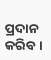ପ୍ରଦାନ କରିବ ।